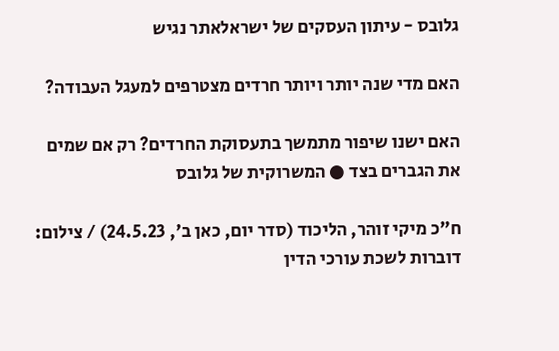גלובס - עיתון העסקים של ישראלאתר נגיש

האם מדי שנה יותר ויותר חרדים מצטרפים למעגל העבודה?

האם ישנו שיפור מתמשך בתעסוקת החרדים? רק אם שמים את הגברים בצד ● המשרוקית של גלובס

ח"כ מיקי זוהר, הליכוד (סדר יום, כאן ב', 24.5.23) / צילום: דוברות לשכת עורכי הדין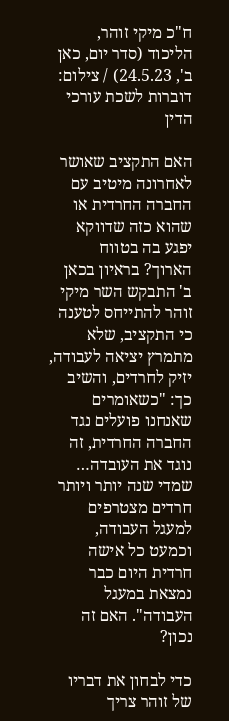ח"כ מיקי זוהר, הליכוד (סדר יום, כאן ב', 24.5.23) / צילום: דוברות לשכת עורכי הדין

האם התקציב שאושר לאחרונה מיטיב עם החברה החרדית או שהוא כזה שדווקא יפגע בה בטווח הארוך? בראיון בכאן ב' התבקש השר מיקי זוהר להתייחס לטענה כי התקציב, שלא מתמרץ יציאה לעבודה, יזיק לחרדים, והשיב כך: "כשאומרים שאנחנו פועלים נגד החברה החרדית, זה נוגד את העובדה… שמדי שנה יותר ויותר חרדים מצטרפים למעגל העבודה, וכמעט כל אישה חרדית היום כבר נמצאת במעגל העבודה". האם זה נכון?

כדי לבחון את דבריו של זוהר צריך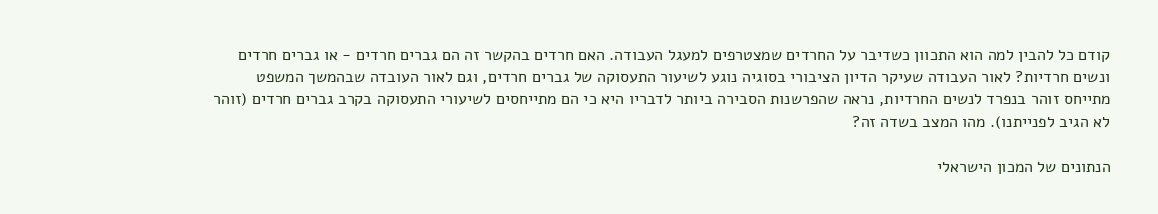קודם כל להבין למה הוא התכוון כשדיבר על החרדים שמצטרפים למעגל העבודה. האם חרדים בהקשר זה הם גברים חרדים - או גברים חרדים ונשים חרדיות? לאור העבודה שעיקר הדיון הציבורי בסוגיה נוגע לשיעור התעסוקה של גברים חרדים, וגם לאור העובדה שבהמשך המשפט מתייחס זוהר בנפרד לנשים החרדיות, נראה שהפרשנות הסבירה ביותר לדבריו היא כי הם מתייחסים לשיעורי התעסוקה בקרב גברים חרדים (זוהר לא הגיב לפנייתנו). מהו המצב בשדה זה?

הנתונים של המכון הישראלי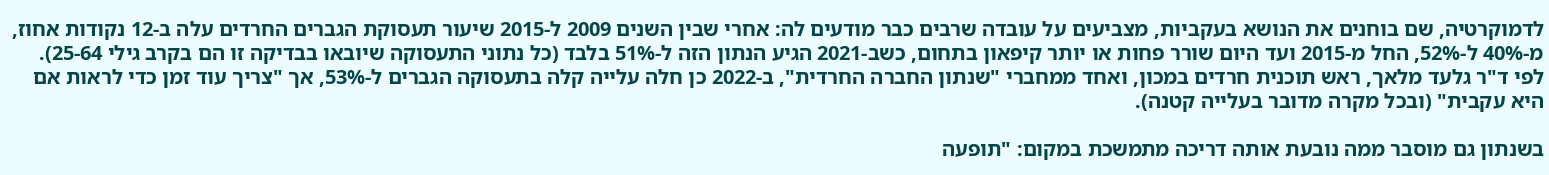לדמוקרטיה, שם בוחנים את הנושא בעקביות, מצביעים על עובדה שרבים כבר מודעים לה: אחרי שבין השנים 2009 ל-2015 שיעור תעסוקת הגברים החרדים עלה ב-12 נקודות אחוז, מ-40% ל-52%, החל מ-2015 ועד היום שורר פחות או יותר קיפאון בתחום, כשב-2021 הגיע הנתון הזה ל-51% בלבד (כל נתוני התעסוקה שיובאו בבדיקה זו הם בקרב גילי 25-64). לפי ד"ר גלעד מלאך, ראש תוכנית חרדים במכון, ואחד ממחברי "שנתון החברה החרדית", ב-2022 כן חלה עלייה קלה בתעסוקה הגברים ל-53%, אך "צריך עוד זמן כדי לראות אם היא עקבית" (ובכל מקרה מדובר בעלייה קטנה).

בשנתון גם מוסבר ממה נובעת אותה דריכה מתמשכת במקום: "תופעה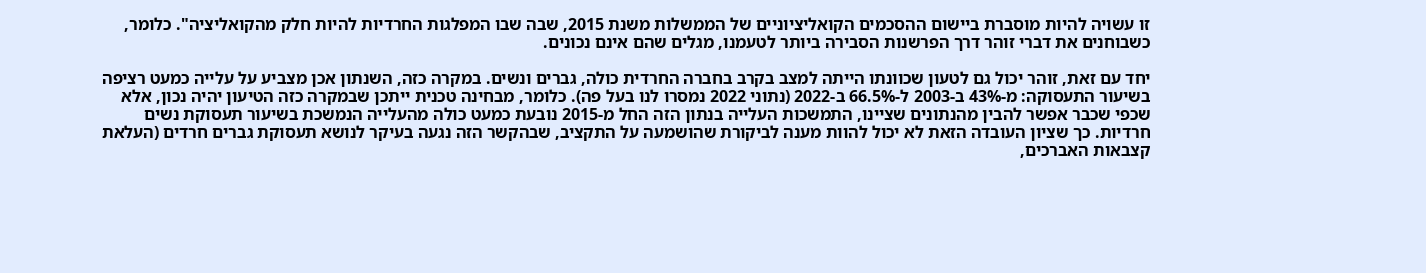זו עשויה להיות מוסברת ביישום ההסכמים הקואליציוניים של הממשלות משנת 2015, שבה שבו המפלגות החרדיות להיות חלק מהקואליציה". כלומר, כשבוחנים את דברי זוהר דרך הפרשנות הסבירה ביותר לטעמנו, מגלים שהם אינם נכונים.

יחד עם זאת, זוהר יכול גם לטעון שכוונתו הייתה למצב בקרב בחברה החרדית כולה, גברים ונשים. במקרה כזה, השנתון אכן מצביע על עלייה כמעט רציפה בשיעור התעסוקה: מ-43% ב-2003 ל-66.5% ב-2022 (נתוני 2022 נמסרו לנו בעל פה). כלומר, מבחינה טכנית ייתכן שבמקרה כזה הטיעון יהיה נכון, אלא שכפי שכבר אפשר להבין מהנתונים שציינו, התמשכות העלייה בנתון הזה החל מ-2015 נובעת כמעט כולה מהעלייה הנמשכת בשיעור תעסוקת נשים חרדיות. כך שציון העובדה הזאת לא יכול להוות מענה לביקורת שהושמעה על התקציב, שבהקשר הזה נגעה בעיקר לנושא תעסוקת גברים חרדים (העלאת קצבאות האברכים,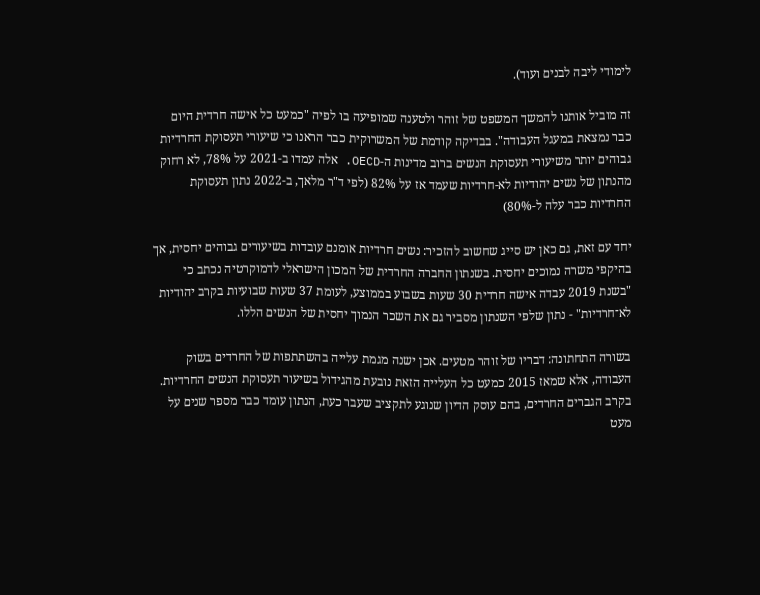לימודי ליבה לבנים ועוד).

זה מוביל אותנו להמשך המשפט של זוהר ולטענה שמופיעה בו לפיה "כמעט כל אישה חרדית היום כבר נמצאת במעגל העבודה". בבדיקה קודמת של המשרוקית כבר הראנו כי שיעורי תעסוקת החרדיות גבוהים יותר משיעורי תעסוקת הנשים ברוב מדינות ה-OECD. אלה עמדו ב-2021 על 78%, לא רחוק מהנתון של נשים יהודיות לא-חרדיות שעמד אז על 82% (לפי ד"ר מלאך, ב-2022 נתון תעסוקת החרדיות כבר עלה ל-80%)

יחד עם זאת, גם כאן יש סייג שחשוב להזכיר: נשים חרדיות אומנם עובדות בשיעורים גבוהים יחסית, אך בהיקפי משרה נמוכים יחסית. בשנתון החברה החרדית של המכון הישראלי לדמוקרטיה נכתב כי "בשנת 2019 עבדה אישה חרדית 30 שעות בשבוע בממוצע, לעומת 37 שעות שבועיות בקרב יהודיות לא־חרדיות" - נתון שלפי השנתון מסביר גם את השכר הנמוך יחסית של הנשים הללו.

בשורה התחתונה: דבריו של זוהר מטעים. אכן ישנה מגמת עלייה בהשתתפות של החרדים בשוק העבודה, אלא שמאז 2015 כמעט כל העלייה הזאת נובעת מהגידול בשיעור תעסוקת הנשים החרדיות. בקרב הגברים החרדים, בהם עוסק הדיון שנוגע לתקציב שעבר כעת, הנתון עומד כבר מספר שנים על מעט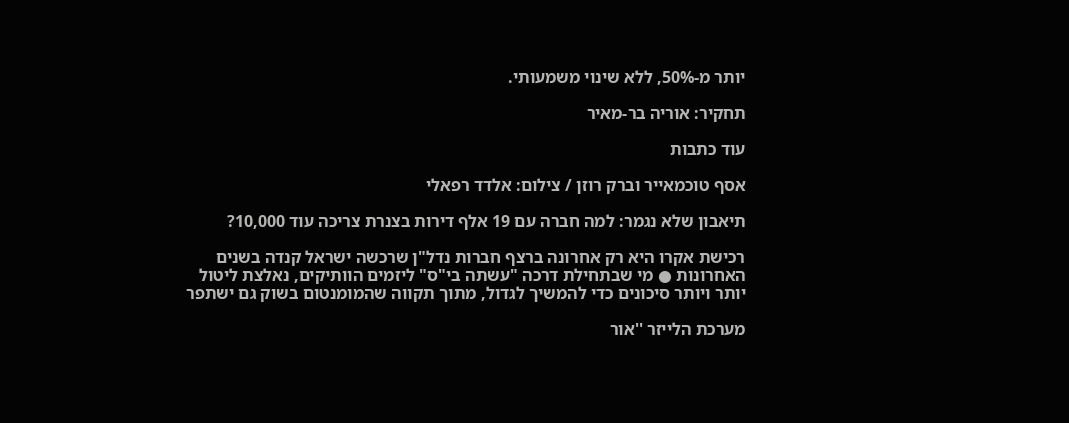יותר מ-50%, ללא שינוי משמעותי.

תחקיר: אוריה בר-מאיר

עוד כתבות

אסף טוכמאייר וברק רוזן / צילום: אלדד רפאלי

תיאבון שלא נגמר: למה חברה עם 19 אלף דירות בצנרת צריכה עוד 10,000?

רכישת אקרו היא רק אחרונה ברצף חברות נדל"ן שרכשה ישראל קנדה בשנים האחרונות ● מי שבתחילת דרכה "עשתה בי"ס" ליזמים הוותיקים, נאלצת ליטול יותר ויותר סיכונים כדי להמשיך לגדול, מתוך תקווה שהמומנטום בשוק גם ישתפר

מערכת הלייזר ''אור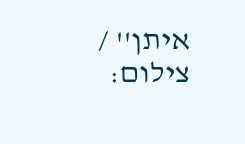איתן'' / צילום: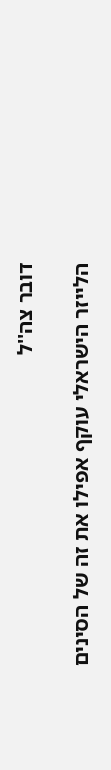דובר צה''ל

הלייזר הישראלי עוקף אפילו את זה של הסינים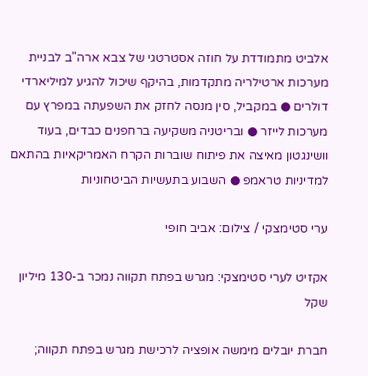אלביט מתמודדת על חוזה אסטרטגי של צבא ארה"ב לבניית מערכות ארטילריה מתקדמות, בהיקף שיכול להגיע למיליארדי דולרים ● במקביל, סין מנסה לחזק את השפעתה במפרץ עם מערכות לייזר ● ובריטניה משקיעה ברחפנים כבדים, בעוד וושינגטון מאיצה את פיתוח שוברות הקרח האמריקאיות בהתאם למדיניות טראמפ ● השבוע בתעשיות הביטחוניות

ערי סטימצקי / צילום: אביב חופי

אקזיט לערי סטימצקי: מגרש בפתח תקווה נמכר ב-130 מיליון שקל

חברת יובלים מימשה אופציה לרכישת מגרש בפתח תקווה;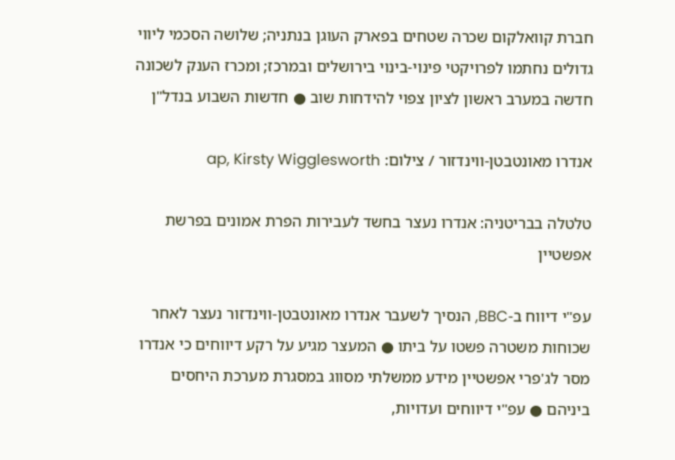חברת קוואלקום שכרה שטחים בפארק העוגן בנתניה; שלושה הסכמי ליווי גדולים נחתמו לפרויקטי פינוי-בינוי בירושלים ובמרכז; ומכרז הענק לשכונה חדשה במערב ראשון לציון צפוי להידחות שוב ● חדשות השבוע בנדל"ן

אנדרו מאונטבטן-ווינדזור / צילום: ap, Kirsty Wigglesworth

טלטלה בבריטניה: אנדרו נעצר בחשד לעבירות הפרת אמונים בפרשת אפשטיין

עפ"י דיווח ב-BBC, הנסיך לשעבר אנדרו מאונטבטן-ווינדזור נעצר לאחר שכוחות משטרה פשטו על ביתו ● המעצר מגיע על רקע דיווחים כי אנדרו מסר לג'פרי אפשטיין מידע ממשלתי מסווג במסגרת מערכת היחסים ביניהם ● עפ"י דיווחים ועדויות,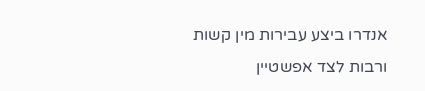אנדרו ביצע עבירות מין קשות ורבות לצד אפשטיין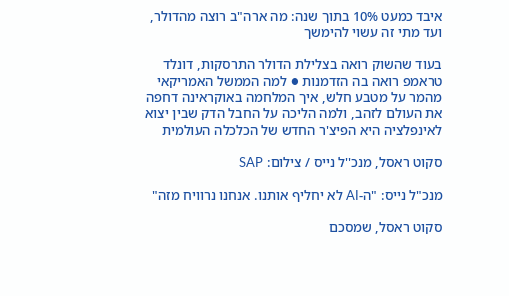איבד כמעט 10% בתוך שנה: מה ארה"ב רוצה מהדולר, ועד מתי זה עשוי להימשך

בעוד שהשוק רואה בצלילת הדולר התרסקות, דונלד טראמפ רואה בה הזדמנות ● למה הממשל האמריקאי מהמר על מטבע חלש, איך המלחמה באוקראינה דחפה את העולם לזהב, ולמה הליכה על החבל הדק שבין יצוא לאינפלציה היא הפיצ'ר החדש של הכלכלה העולמית

סקוט ראסל, מנכ''ל נייס / צילום: SAP

מנכ"ל נייס: "ה-AI לא יחליף אותנו. אנחנו נרוויח מזה"

סקוט ראסל, שמסכם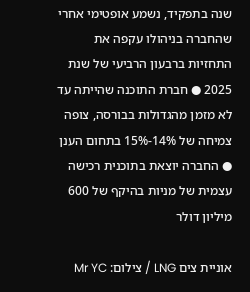שנה בתפקיד, נשמע אופטימי אחרי שהחברה בניהולו עקפה את התחזיות ברבעון הרביעי של שנת 2025 ● חברת התוכנה שהייתה עד לא מזמן מהגדולות בבורסה, צופה צמיחה של 14%-15% בתחום הענן ● החברה יוצאת בתוכנית רכישה עצמית של מניות בהיקף של 600 מיליון דולר

אוניית צים LNG / צילום: Mr YC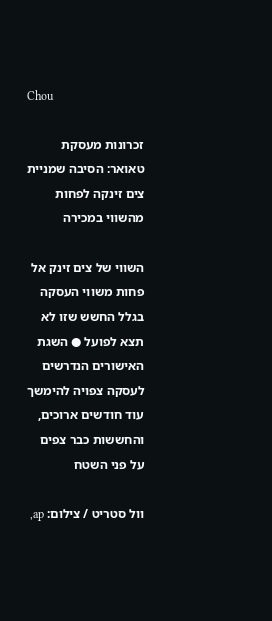Chou

זכרונות מעסקת טאואר: הסיבה שמניית צים זינקה לפחות מהשווי במכירה

השווי של צים זינק אל פחות משווי העסקה בגלל החשש שזו לא תצא לפועל ● השגת האישורים הנדרשים לעסקה צפויה להימשך עוד חודשים ארוכים, והחששות כבר צפים על פני השטח

וול סטריט / צילום: ap,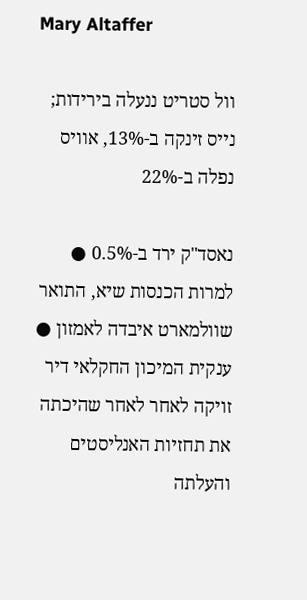Mary Altaffer

וול סטריט ננעלה בירידות; נייס זינקה ב-13%, אוויס נפלה ב-22%

נאסד"ק ירד ב-0.5% ● למרות הכנסות שיא, התואר שוולמארט איבדה לאמזון ● ענקית המיכון החקלאי דיר זויקה לאחר לאחר שהיכתה את תחזיות האנליסטים והעלתה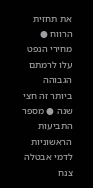את תחזית הרווח ●  מחירי הנפט עלו לרמתם הגבוהה ביותר זה חצי שנה ● מספר התביעות הראשוניות לדמי אבטלה צנח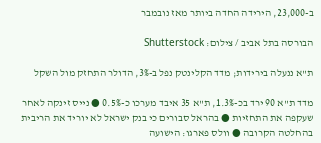ב-23,000, הירידה החדה ביותר מאז נובמבר

הבורסה בתל אביב / צילום: Shutterstock

ת"א ננעלה בירידות; מדד הקלינטק נפל ב-3%, הדולר התחזק מול השקל

מדד ת"א 90 ירד בכ-1.3%, ת"א 35 איבד מערכו כ-0.5% ● נייס זינקה לאחר שעקפה את התחזיות ● בהראל סבורים כי בנק ישראל לא יוריד את הריבית בהחלטה הקרובה ● וולס פארגו: הישועה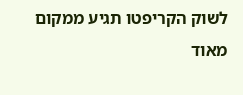לשוק הקריפטו תגיע ממקום מאוד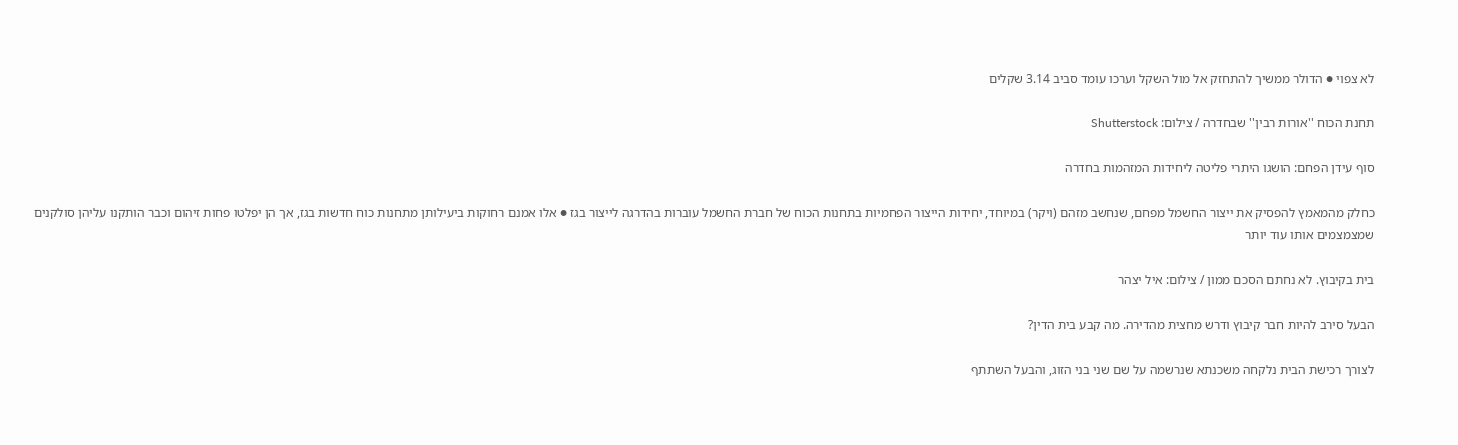לא צפוי ● הדולר ממשיך להתחזק אל מול השקל וערכו עומד סביב 3.14 שקלים

תחנת הכוח ''אורות רבין'' שבחדרה / צילום: Shutterstock

סוף עידן הפחם: הושגו היתרי פליטה ליחידות המזהמות בחדרה

כחלק מהמאמץ להפסיק את ייצור החשמל מפחם, שנחשב מזהם (ויקר) במיוחד, יחידות הייצור הפחמיות בתחנות הכוח של חברת החשמל עוברות בהדרגה לייצור בגז ● אלו אמנם רחוקות ביעילותן מתחנות כוח חדשות בגז, אך הן יפלטו פחות זיהום וכבר הותקנו עליהן סולקנים שמצמצמים אותו עוד יותר

בית בקיבוץ. לא נחתם הסכם ממון / צילום: איל יצהר

הבעל סירב להיות חבר קיבוץ ודרש מחצית מהדירה. מה קבע בית הדין?

לצורך רכישת הבית נלקחה משכנתא שנרשמה על שם שני בני הזוג, והבעל השתתף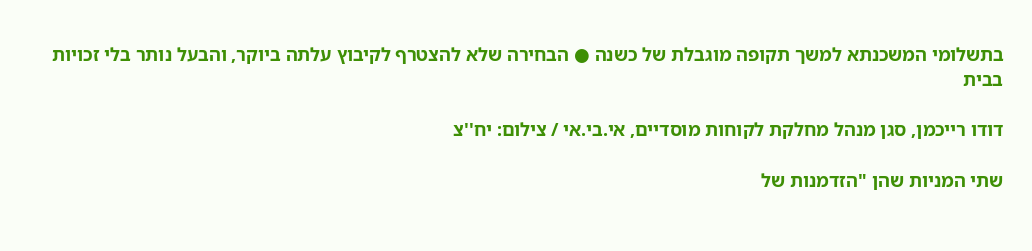בתשלומי המשכנתא למשך תקופה מוגבלת של כשנה ● הבחירה שלא להצטרף לקיבוץ עלתה ביוקר, והבעל נותר בלי זכויות בבית

דודו רייכמן, סגן מנהל מחלקת לקוחות מוסדיים, אי.בי.אי / צילום: יח''צ

שתי המניות שהן "הזדמנות של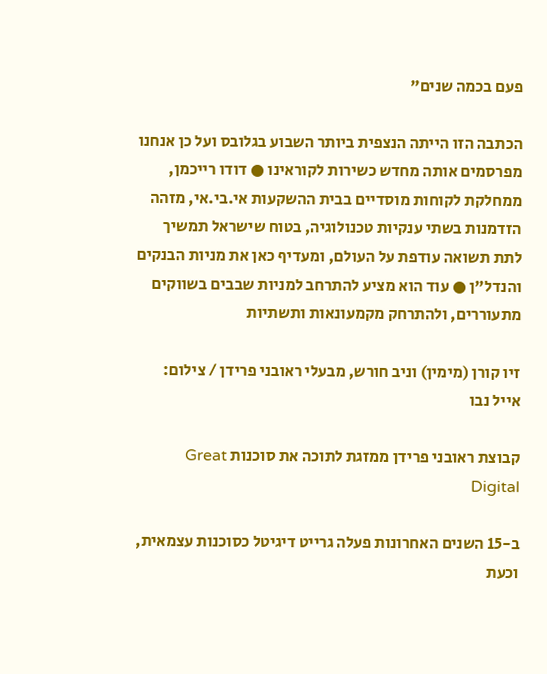פעם בכמה שנים"

הכתבה הזו הייתה הנצפית ביותר השבוע בגלובס ועל כן אנחנו מפרסמים אותה מחדש כשירות לקוראינו ● דודו רייכמן, ממחלקת לקוחות מוסדיים בבית ההשקעות אי.בי.אי, מזהה הזדמנות בשתי ענקיות טכנולוגיה, בטוח שישראל תמשיך לתת תשואה עודפת על העולם, ומעדיף כאן את מניות הבנקים והנדל"ן ● עוד הוא מציע להתרחב למניות שבבים בשווקים מתעוררים, ולהתרחק מקמעונאות ותשתיות

זיו קורן (מימין) וניב חורש, מבעלי ראובני פרידן / צילום: אייל נבו

קבוצת ראובני פרידן ממזגת לתוכה את סוכנות Great Digital

ב-15 השנים האחרונות פעלה גרייט דיגיטל כסוכנות עצמאית, וכעת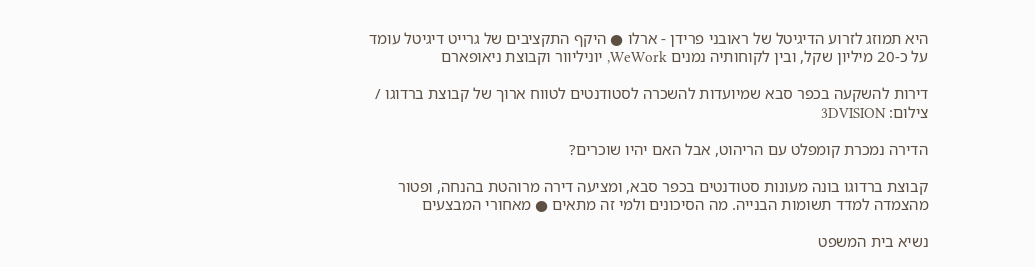היא תמוזג לזרוע הדיגיטל של ראובני פרידן - ארלו ● היקף התקציבים של גרייט דיגיטל עומד על כ-20 מיליון שקל, ובין לקוחותיה נמנים WeWork, יוניליוור וקבוצת ניאופארם

דירות להשקעה בכפר סבא שמיועדות להשכרה לסטודנטים לטווח ארוך של קבוצת ברדוגו / צילום: 3DVISION

הדירה נמכרת קומפלט עם הריהוט, אבל האם יהיו שוכרים?

קבוצת ברדוגו בונה מעונות סטודנטים בכפר סבא, ומציעה דירה מרוהטת בהנחה, ופטור מהצמדה למדד תשומות הבנייה. מה הסיכונים ולמי זה מתאים ● מאחורי המבצעים

נשיא בית המשפט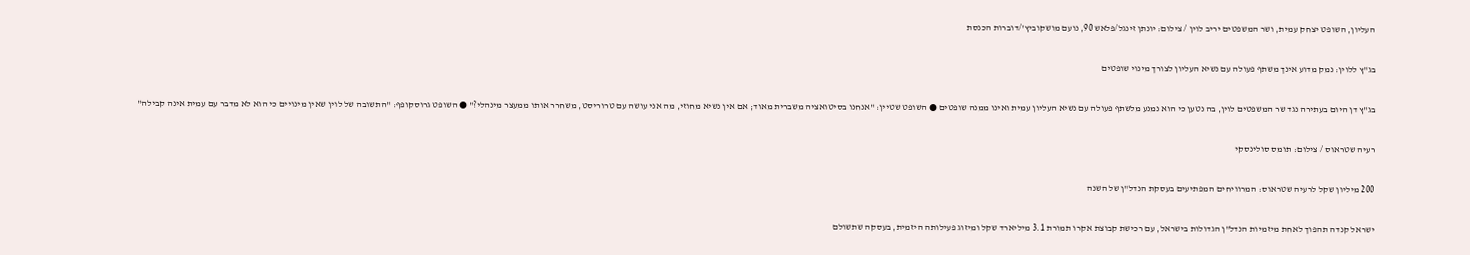העליון, השופט יצחק עמית, ושר המשפטים יריב לוין / צילום: יונתן זינגל/פלאש 90, נועם מושקוביץ'/דוברות הכנסת

בג"ץ ללוין: נמק מדוע אינך משתף פעולה עם נשיא העליון לצורך מינוי שופטים

בג"ץ דן היום בעתירה נגד שר המשפטים לוין, בה נטען כי הוא נמנע מלשתף פעולה עם נשיא העליון עמית ואינו ממנה שופטים ● השופט שטיין: "אנחנו בסיטואציה משברית מאוד; אם אין נשיא מחוזי, מה אני עושה עם טרוריסט, משחרר אותו ממעצר מינהלי?" ● השופט גרוסקופף: "התשובה של לוין שאין מינויים כי הוא לא מדבר עם עמית אינה קבילה"

רעיה שטראוס / צילום: תומס סולינסקי

200 מיליון שקל לרעיה שטראוס: המרוויחים המפתיעים בעסקת הנדל"ן של השנה

ישראל קנדה תהפוך לאחת מיזמיות הנדל"ן הגדולות בישראל, עם רכישת קבוצת אקרו תמורת 3.1 מיליארד שקל ומיזוג פעילותה היזמית, בעסקה שתשולם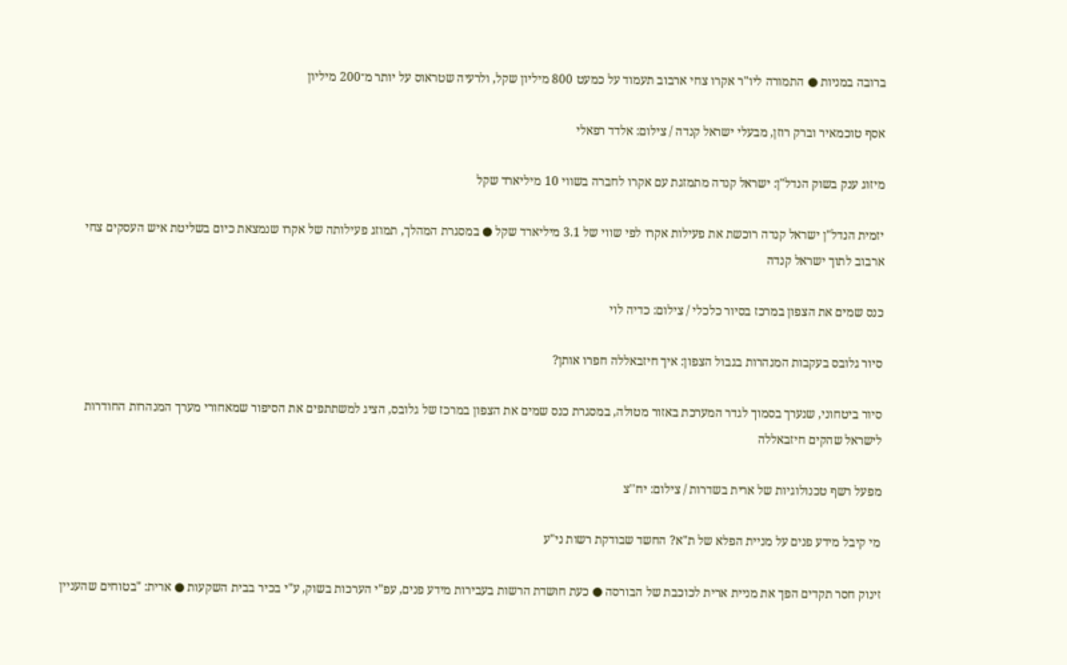ברובה במניות ● התמורה ליו"ר אקרו צחי ארבוב תעמוד על כמעט 800 מיליון שקל, ולרעיה שטראוס על יותר מ־200 מיליון

אסף טוכמאיר וברק רוזן, מבעלי ישראל קנדה / צילום: אלדד רפאלי

מיזוג ענק בשוק הנדל"ן: ישראל קנדה מתמזגת עם אקרו לחברה בשווי 10 מיליארד שקל

יזמית הנדל"ן ישראל קנדה רוכשת את פעילות אקרו לפי שווי של 3.1 מיליארד שקל ● במסגרת המהלך, תמוזג פעילותה של אקרו שנמצאת כיום בשליטת איש העסקים צחי ארבוב לתוך ישראל קנדה

כנס שמים את הצפון במרכז בסיור כלכלי / צילום: כדיה לוי

סיור גלובס בעקבות המנהרות בגבול הצפון: איך חיזבאללה חפרו אותן?

סיור ביטחוני, שנערך בסמוך לגדר המערכת באזור מטולה, במסגרת כנס שמים את הצפון במרכז של גלובס, הציג למשתתפים את הסיפור שמאחורי מערך המנהרות החודרות לישראל שהקים חיזבאללה

מפעל רשף טכנולוגיות של ארית בשדרות / צילום: יח''צ

מי קיבל מידע פנים על מניית הפלא של ת"א? החשד שבודקת רשות ני"ע

זינוק חסר תקדים הפך את מניית ארית לכוכבת של הבורסה ● כעת חושדת הרשות בעבירות מידע פנים, עפ"י הערכות בשוק, ע"י בכיר בבית השקעות ● ארית: "בטוחים שהעניין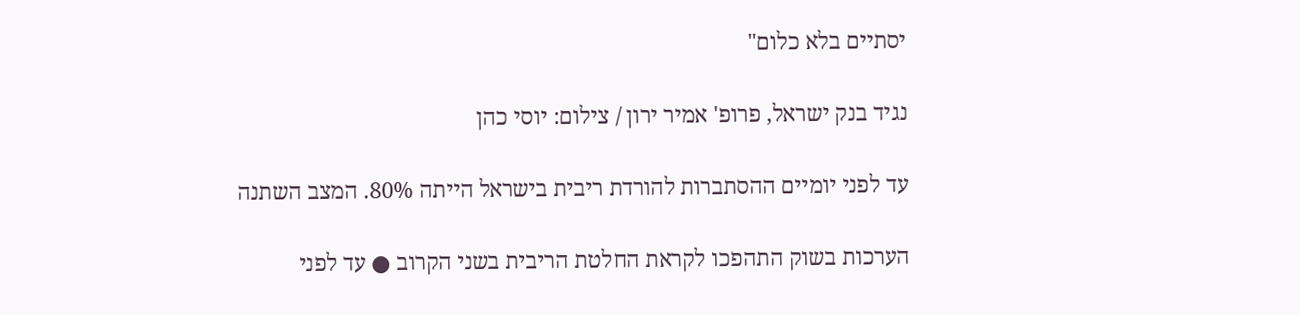יסתיים בלא כלום"

נגיד בנק ישראל, פרופ' אמיר ירון / צילום: יוסי כהן

עד לפני יומיים ההסתברות להורדת ריבית בישראל הייתה 80%. המצב השתנה

הערכות בשוק התהפכו לקראת החלטת הריבית בשני הקרוב ● עד לפני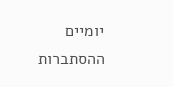יומיים ההסתברות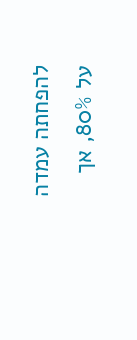להפחתה עמדה על 80%, אך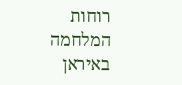רוחות המלחמה באיראן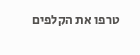טרפו את הקלפים